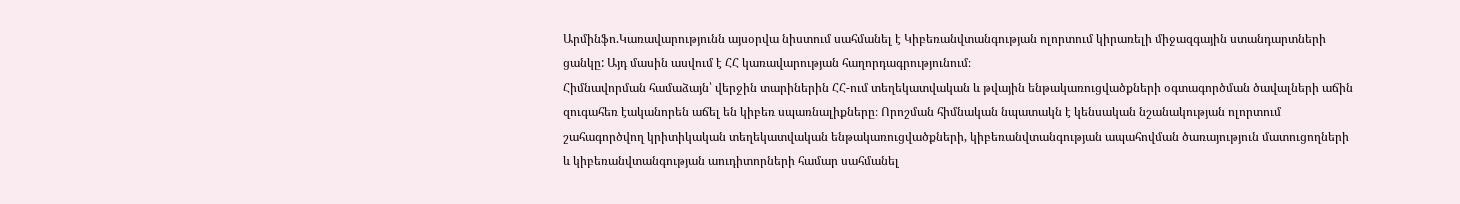Արմինֆո.Կառավարությունն այսօրվա նիստում սահմանել է Կիբեռանվտանգության ոլորտում կիրառելի միջազգային ստանդարտների ցանկը: Այդ մասին ասվում է ՀՀ կառավարության հաղորդագրությունում։
Հիմնավորման համաձայն՝ վերջին տարիներին ՀՀ-ում տեղեկատվական և թվային ենթակառուցվածքների օգտագործման ծավալների աճին զուգահեռ էականորեն աճել են կիբեռ սպառնալիքները։ Որոշման հիմնական նպատակն է կենսական նշանակության ոլորտում շահագործվող կրիտիկական տեղեկատվական ենթակառուցվածքների, կիբեռանվտանգության ապահովման ծառայություն մատուցողների և կիբեռանվտանգության աուդիտորների համար սահմանել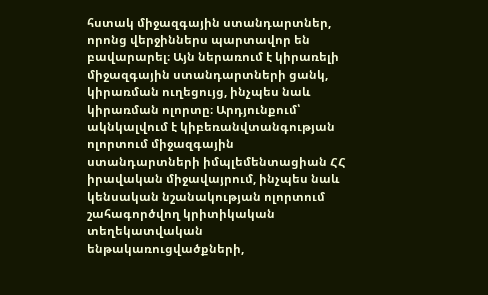հստակ միջազգային ստանդարտներ, որոնց վերջիններս պարտավոր են բավարարել։ Այն ներառում է կիրառելի միջազգային ստանդարտների ցանկ, կիրառման ուղեցույց, ինչպես նաև կիրառման ոլորտը։ Արդյունքում՝ ակնկալվում է կիբեռանվտանգության ոլորտում միջազգային ստանդարտների իմպլեմենտացիան ՀՀ իրավական միջավայրում, ինչպես նաև կենսական նշանակության ոլորտում շահագործվող կրիտիկական տեղեկատվական ենթակառուցվածքների,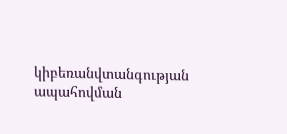կիբեռանվտանգության ապահովման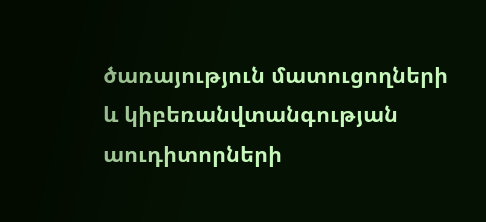ծառայություն մատուցողների և կիբեռանվտանգության աուդիտորների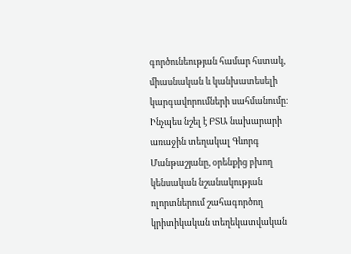գործունեության համար հստակ, միասնական և կանխատեսելի կարգավորումների սահմանումը։
Ինչպես նշել է ԲՏԱ նախարարի առաջին տեղակալ Գևորգ Մանթաշյանը, օրենքից բխող կենսական նշանակության ոլորտներում շահագործող կրիտիկական տեղեկատվական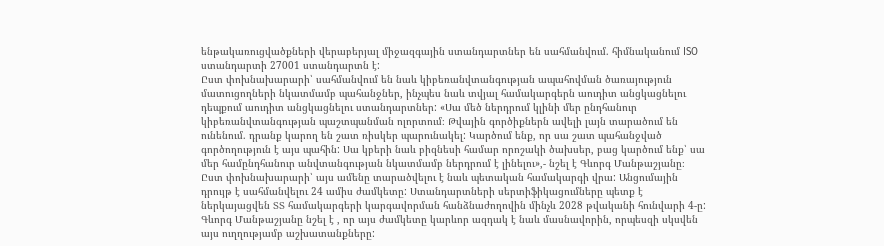ենթակառուցվածքների վերաբերյալ միջազգային ստանդարտներ են սահմանվում. հիմնականում ISO ստանդարտի 27001 ստանդարտն է:
Ըստ փոխնախարարի՝ սահմանվում են նաև կիբեռանվտանգության ապահովման ծառայություն մատուցողների նկատմամբ պահանջներ, ինչպես նաև տվյալ համակարգերն աուդիտ անցկացնելու դեպքում աուդիտ անցկացնելու ստանդարտներ: «Սա մեծ ներդրում կլինի մեր ընդհանուր կիբեռանվտանգության պաշտպանման ոլորտում։ Թվային գործիքներն ավելի լայն տարածում են ունենում. դրանք կարող են շատ ռիսկեր պարունակել: Կարծում ենք, որ սա շատ պահանջված գործողություն է այս պահին: Սա կբերի նաև բիզնեսի համար որոշակի ծախսեր, բաց կարծում ենք՝ սա մեր համընդհանուր անվտանգության նկատմամբ ներդրում է լինելու»,- նշել է Գևորգ Մանթաշյանը։
Ըստ փոխնախարարի՝ այս ամենը տարածվելու է նաև պետական համակարգի վրա: Անցումային դրույթ է սահմանվելու 24 ամիս ժամկետը: Ստանդարտների սերտիֆիկացումները պետք է ներկայացվեն ՏՏ համակարգերի կարգավորման հանձնաժողովին մինչև 2028 թվականի հունվարի 4-ը: Գևորգ Մանթաշյանը նշել է , որ այս ժամկետը կարևոր ազդակ է նաև մասնավորին, որպեսզի սկսվեն այս ուղղությամբ աշխատանքները: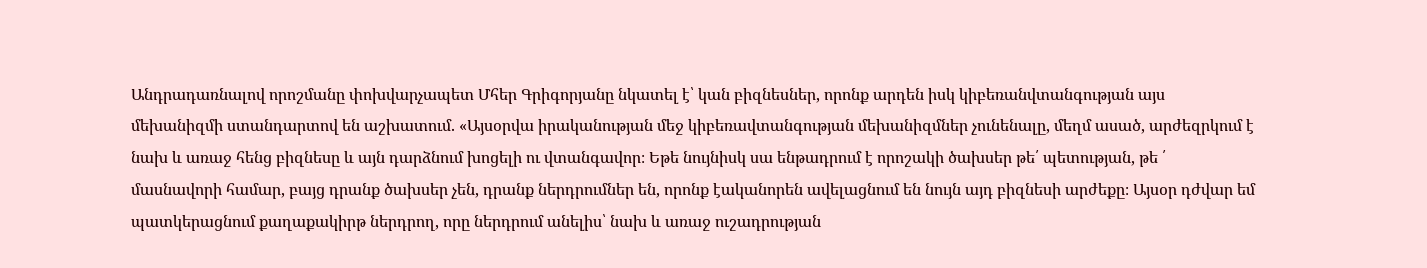Անդրադառնալով որոշմանը փոխվարչապետ Մհեր Գրիգորյանը նկատել է՝ կան բիզնեսներ, որոնք արդեն իսկ կիբեռանվտանգության այս մեխանիզմի ստանդարտով են աշխատում. «Այսօրվա իրականության մեջ կիբեռավտանգության մեխանիզմներ չունենալը, մեղմ ասած, արժեզրկում է նախ և առաջ հենց բիզնեսը և այն դարձնում խոցելի ու վտանգավոր։ Եթե նույնիսկ սա ենթադրում է որոշակի ծախսեր թե՛ պետության, թե ՛ մասնավորի համար, բայց դրանք ծախսեր չեն, դրանք ներդրումներ են, որոնք էականորեն ավելացնում են նույն այդ բիզնեսի արժեքը։ Այսօր դժվար եմ պատկերացնում քաղաքակիրթ ներդրող, որը ներդրում անելիս՝ նախ և առաջ ուշադրության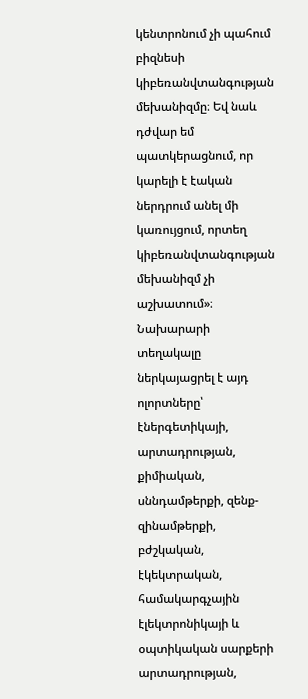կենտրոնում չի պահում բիզնեսի կիբեռանվտանգության մեխանիզմը։ Եվ նաև դժվար եմ պատկերացնում, որ կարելի է էական ներդրում անել մի կառույցում, որտեղ կիբեռանվտանգության մեխանիզմ չի աշխատում»։
Նախարարի տեղակալը ներկայացրել է այդ ոլորտները՝ էներգետիկայի, արտադրության, քիմիական, սննդամթերքի, զենք-զինամթերքի, բժշկական, էկեկտրական, համակարգչային էլեկտրոնիկայի և օպտիկական սարքերի արտադրության,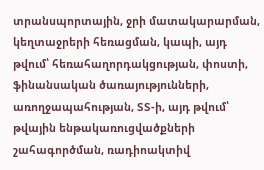տրանսպորտային, ջրի մատակարարման, կեղտաջրերի հեռացման, կապի, այդ թվում՝ հեռահաղորդակցության, փոստի, ֆինանսական ծառայությունների, առողջապահության, ՏՏ-ի, այդ թվում՝ թվային ենթակառուցվածքների շահագործման, ռադիոակտիվ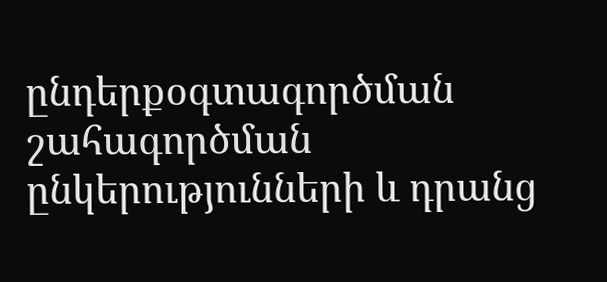ընդերքօգտագործման շահագործման ընկերությունների և դրանց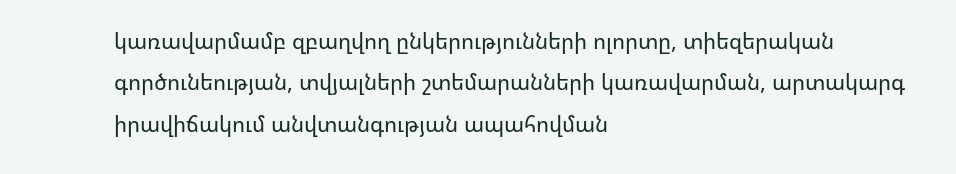կառավարմամբ զբաղվող ընկերությունների ոլորտը, տիեզերական գործունեության, տվյալների շտեմարանների կառավարման, արտակարգ իրավիճակում անվտանգության ապահովման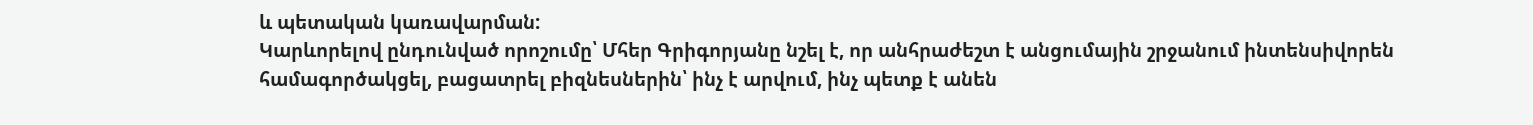և պետական կառավարման:
Կարևորելով ընդունված որոշումը՝ Մհեր Գրիգորյանը նշել է, որ անհրաժեշտ է անցումային շրջանում ինտենսիվորեն համագործակցել, բացատրել բիզնեսներին՝ ինչ է արվում, ինչ պետք է անեն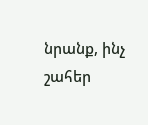նրանք, ինչ շահեր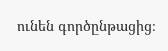ունեն գործընթացից։